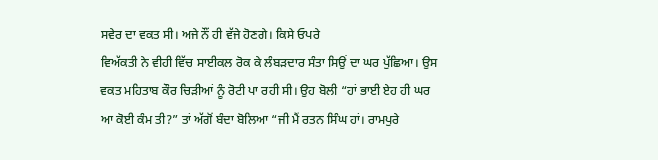ਸਵੇਰ ਦਾ ਵਕਤ ਸੀ। ਅਜੇ ਨੌਂ ਹੀ ਵੱਜੇ ਹੋਣਗੇ। ਕਿਸੇ ਓਪਰੇ
ਵਿਅੱਕਤੀ ਨੇ ਵੀਹੀ ਵਿੱਚ ਸਾਈਕਲ ਰੋਕ ਕੇ ਲੰਬੜਦਾਰ ਸੰਤਾ ਸਿਉਂ ਦਾ ਘਰ ਪੁੱਛਿਆ। ਉਸ
ਵਕਤ ਮਹਿਤਾਬ ਕੌਰ ਚਿੜੀਆਂ ਨੂੰ ਰੋਟੀ ਪਾ ਰਹੀ ਸੀ। ਉਹ ਬੋਲੀ “ਹਾਂ ਭਾਈ ਏਹ ਹੀ ਘਰ
ਆ ਕੋਈ ਕੰਮ ਤੀ?” ਤਾਂ ਅੱਗੋਂ ਬੰਦਾ ਬੋਲਿਆ “ਜੀ ਮੈਂ ਰਤਨ ਸਿੰਘ ਹਾਂ। ਰਾਮਪੁਰੇ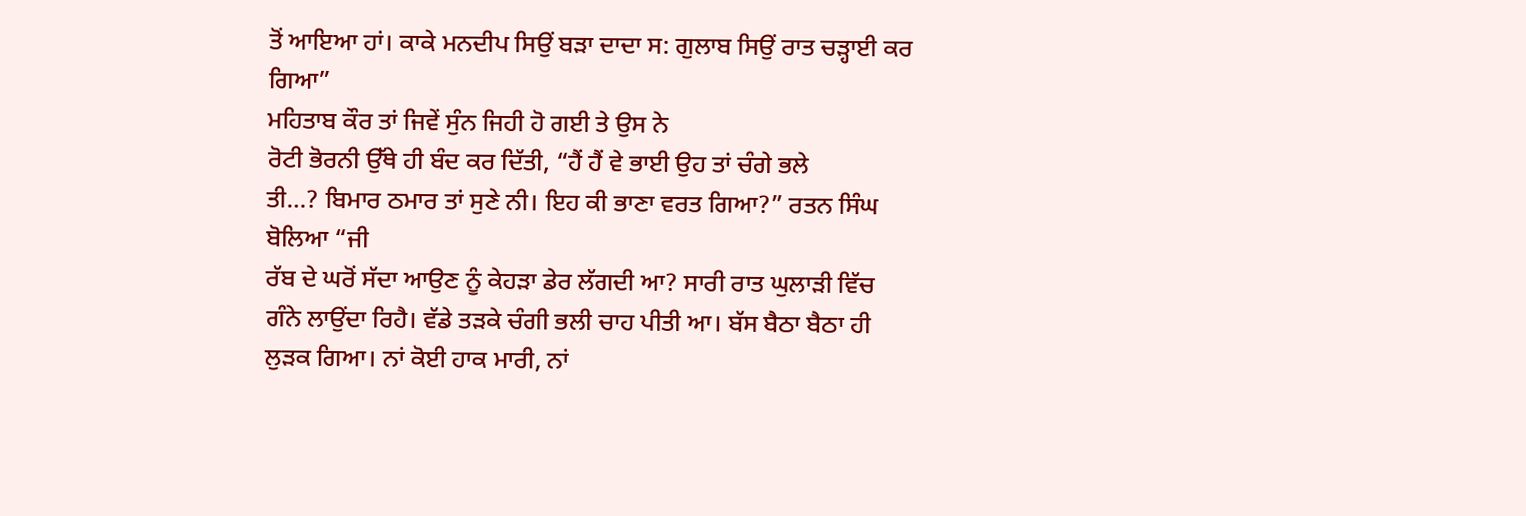ਤੋਂ ਆਇਆ ਹਾਂ। ਕਾਕੇ ਮਨਦੀਪ ਸਿਉਂ ਬੜਾ ਦਾਦਾ ਸ: ਗੁਲਾਬ ਸਿਉਂ ਰਾਤ ਚੜ੍ਹਾਈ ਕਰ
ਗਿਆ”
ਮਹਿਤਾਬ ਕੌਰ ਤਾਂ ਜਿਵੇਂ ਸੁੰਨ ਜਿਹੀ ਹੋ ਗਈ ਤੇ ਉਸ ਨੇ
ਰੋਟੀ ਭੋਰਨੀ ਉੱਥੇ ਹੀ ਬੰਦ ਕਰ ਦਿੱਤੀ, “ਹੈਂ ਹੈਂ ਵੇ ਭਾਈ ਉਹ ਤਾਂ ਚੰਗੇ ਭਲੇ
ਤੀ…? ਬਿਮਾਰ ਠਮਾਰ ਤਾਂ ਸੁਣੇ ਨੀ। ਇਹ ਕੀ ਭਾਣਾ ਵਰਤ ਗਿਆ?” ਰਤਨ ਸਿੰਘ ਬੋਲਿਆ “ਜੀ
ਰੱਬ ਦੇ ਘਰੋਂ ਸੱਦਾ ਆਉਣ ਨੂੰ ਕੇਹੜਾ ਡੇਰ ਲੱਗਦੀ ਆ? ਸਾਰੀ ਰਾਤ ਘੁਲਾੜੀ ਵਿੱਚ
ਗੰਨੇ ਲਾਉਂਦਾ ਰਿਹੈ। ਵੱਡੇ ਤੜਕੇ ਚੰਗੀ ਭਲੀ ਚਾਹ ਪੀਤੀ ਆ। ਬੱਸ ਬੈਠਾ ਬੈਠਾ ਹੀ
ਲੁੜਕ ਗਿਆ। ਨਾਂ ਕੋਈ ਹਾਕ ਮਾਰੀ, ਨਾਂ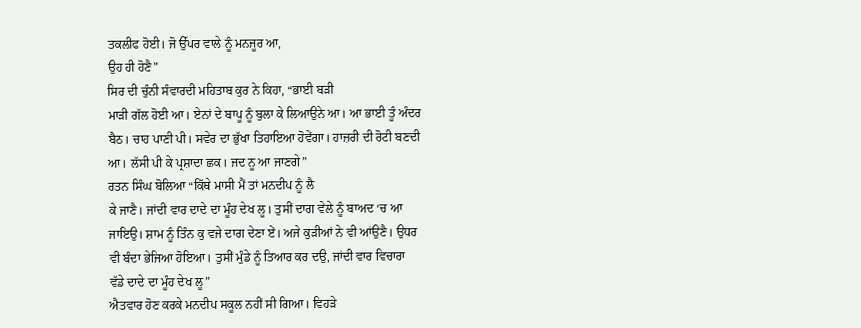ਤਕਲੀਫ ਹੋਈ। ਜੋ ਉੱਪਰ ਵਾਲੇ ਨੂੰ ਮਨਜੂਰ ਆ,
ਉਹ ਹੀ ਹੋਣੈ”
ਸਿਰ ਦੀ ਚੁੰਨੀ ਸੰਵਾਰਦੀ ਮਹਿਤਾਬ ਕੁਰ ਨੇ ਕਿਹਾ, “ਭਾਈ ਬੜੀ
ਮਾੜੀ ਗੱਲ ਹੋਈ ਆ। ਏਨਾਂ ਦੇ ਬਾਪੂ ਨੂੰ ਬੁਲਾ ਕੇ ਲਿਆਉਨੇ ਆ। ਆ ਭਾਈ ਤੂੰ ਅੰਦਰ
ਬੈਠ। ਚਾਹ ਪਾਣੀ ਪੀ। ਸਵੇਰ ਦਾ ਭੁੱਖਾ ਤਿਹਾਇਆ ਹੋਵੇਂਗਾ। ਹਾਜ਼ਰੀ ਦੀ ਰੋਟੀ ਬਣਦੀ
ਆ। ਲੱਸੀ ਪੀ ਕੇ ਪ੍ਰਸ਼ਾਦਾ ਛਕ। ਜਦ ਨੂ ਆ ਜਾਣਗੇ”
ਰਤਨ ਸਿੰਘ ਬੋਲਿਆ “ਕਿੱਥੇ ਮਾਸੀ ਮੈਂ ਤਾਂ ਮਨਦੀਪ ਨੂੰ ਲੈ
ਕੇ ਜਾਣੈ। ਜਾਂਦੀ ਵਾਰ ਦਾਦੇ ਦਾ ਮੂੰਹ ਦੇਖ ਲੂ। ਤੁਸੀਂ ਦਾਗ ਵੇਲੇ ਨੂੰ ਬਾਅਦ ‘ਚ ਆ
ਜਾਇਉ। ਸ਼ਾਮ ਨੂੰ ਤਿੰਨ ਕੁ ਵਜੇ ਦਾਗ ਦੇਣਾ ਏਂ। ਅਜੇ ਕੁੜੀਆਂ ਨੇ ਵੀ ਆਂਉਣੈ। ਉਧਰ
ਵੀ ਬੰਦਾ ਭੇਜਿਆ ਹੋਇਆ। ਤੁਸੀਂ ਮੁੰਡੇ ਨੂੰ ਤਿਆਰ ਕਰ ਦਉ, ਜਾਂਦੀ ਵਾਰ ਵਿਚਾਰਾ
ਵੱਡੇ ਦਾਦੇ ਦਾ ਮੂੰਹ ਦੇਖ ਲੂ”
ਐਤਵਾਰ ਹੋਣ ਕਰਕੇ ਮਨਦੀਪ ਸਕੂਲ ਨਹੀਂ ਸੀ ਗਿਆ। ਵਿਹੜੇ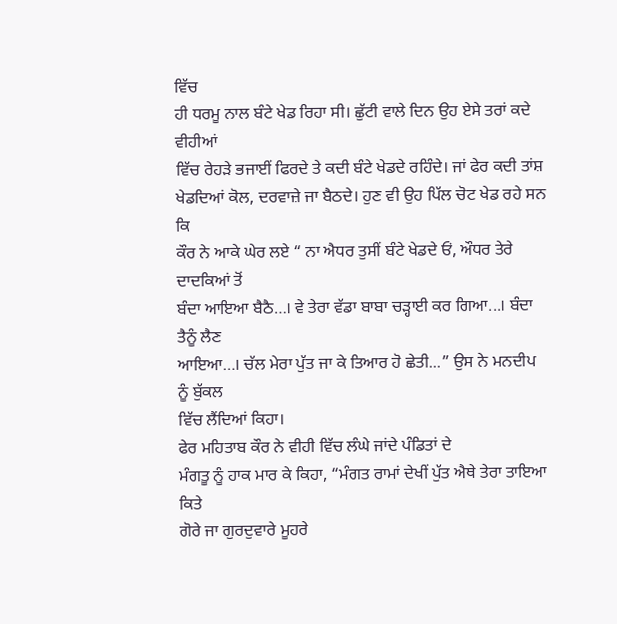ਵਿੱਚ
ਹੀ ਧਰਮੂ ਨਾਲ ਬੰਟੇ ਖੇਡ ਰਿਹਾ ਸੀ। ਛੁੱਟੀ ਵਾਲੇ ਦਿਨ ਉਹ ਏਸੇ ਤਰਾਂ ਕਦੇ ਵੀਹੀਆਂ
ਵਿੱਚ ਰੇਹੜੇ ਭਜਾਈਂ ਫਿਰਦੇ ਤੇ ਕਦੀ ਬੰਟੇ ਖੇਡਦੇ ਰਹਿੰਦੇ। ਜਾਂ ਫੇਰ ਕਦੀ ਤਾਂਸ਼
ਖੇਡਦਿਆਂ ਕੋਲ, ਦਰਵਾਜ਼ੇ ਜਾ ਬੈਠਦੇ। ਹੁਣ ਵੀ ਉਹ ਪਿੱਲ ਚੋਟ ਖੇਡ ਰਹੇ ਸਨ ਕਿ
ਕੌਰ ਨੇ ਆਕੇ ਘੇਰ ਲਏ “ ਨਾ ਐਧਰ ਤੁਸੀਂ ਬੰਟੇ ਖੇਡਦੇ ਓਂ, ਔਧਰ ਤੇਰੇ ਦਾਦਕਿਆਂ ਤੋਂ
ਬੰਦਾ ਆਇਆ ਬੈਠੈ…। ਵੇ ਤੇਰਾ ਵੱਡਾ ਬਾਬਾ ਚੜ੍ਹਾਈ ਕਰ ਗਿਆ...। ਬੰਦਾ ਤੈਨੂੰ ਲੈਣ
ਆਇਆ…। ਚੱਲ ਮੇਰਾ ਪੁੱਤ ਜਾ ਕੇ ਤਿਆਰ ਹੋ ਛੇਤੀ...” ਉਸ ਨੇ ਮਨਦੀਪ ਨੂੰ ਬੁੱਕਲ
ਵਿੱਚ ਲੈਂਦਿਆਂ ਕਿਹਾ।
ਫੇਰ ਮਹਿਤਾਬ ਕੌਰ ਨੇ ਵੀਹੀ ਵਿੱਚ ਲੰਘੇ ਜਾਂਦੇ ਪੰਡਿਤਾਂ ਦੇ
ਮੰਗਤੂ ਨੂੰ ਹਾਕ ਮਾਰ ਕੇ ਕਿਹਾ, “ਮੰਗਤ ਰਾਮਾਂ ਦੇਖੀਂ ਪੁੱਤ ਐਥੇ ਤੇਰਾ ਤਾਇਆ ਕਿਤੇ
ਗੋਰੇ ਜਾ ਗੁਰਦੁਵਾਰੇ ਮੂਹਰੇ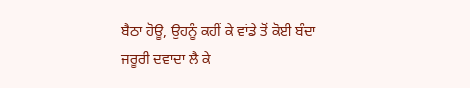ਬੈਠਾ ਹੋਊ, ਉਹਨੂੰ ਕਹੀਂ ਕੇ ਵਾਂਡੇ ਤੋਂ ਕੋਈ ਬੰਦਾ
ਜਰੂਰੀ ਦਵਾਦਾ ਲੈ ਕੇ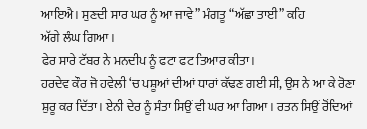ਆਇਐ। ਸੁਣਦੀ ਸਾਰ ਘਰ ਨੂੰ ਆ ਜਾਵੇ” ਮੰਗਤੂ “ਅੱਛਾ ਤਾਈ” ਕਹਿ
ਅੱਗੇ ਲੰਘ ਗਿਆ।
ਫੇਰ ਸਾਰੇ ਟੱਬਰ ਨੇ ਮਨਦੀਪ ਨੂੰ ਫਟਾ ਫਟ ਤਿਆਰ ਕੀਤਾ।
ਹਰਦੇਵ ਕੌਰ ਜੋ ਹਵੇਲੀ ‘ਚ ਪਸ਼ੂਆਂ ਦੀਆਂ ਧਾਰਾਂ ਕੱਢਣ ਗਈ ਸੀ, ਉਸ ਨੇ ਆ ਕੇ ਰੋਣਾ
ਸ਼ੁਰੂ ਕਰ ਦਿੱਤਾ। ਏਨੀ ਦੇਰ ਨੂੰ ਸੰਤਾ ਸਿਉਂ ਵੀ ਘਰ ਆ ਗਿਆ। ਰਤਨ ਸਿਉਂ ਰੋਂਦਿਆਂ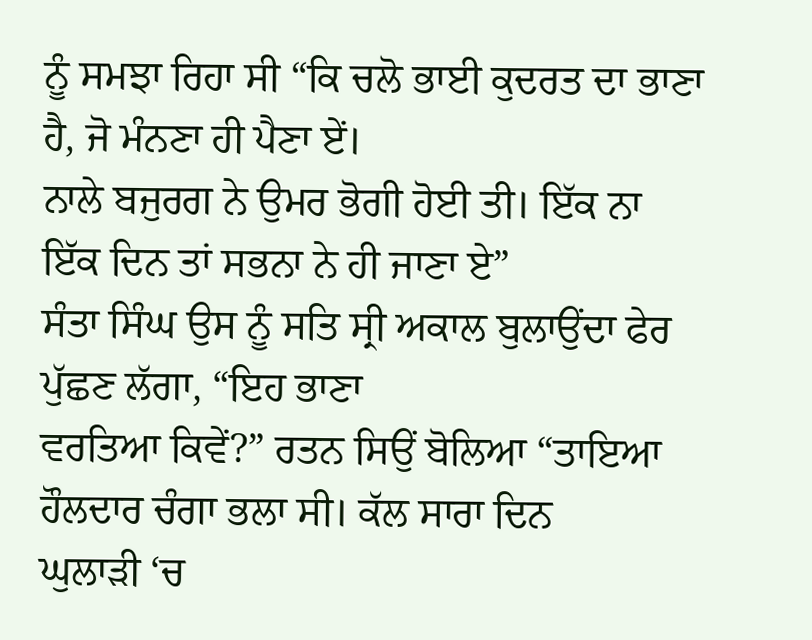ਨੂੰ ਸਮਝਾ ਰਿਹਾ ਸੀ “ਕਿ ਚਲੋ ਭਾਈ ਕੁਦਰਤ ਦਾ ਭਾਣਾ ਹੈ, ਜੋ ਮੰਨਣਾ ਹੀ ਪੈਣਾ ਏਂ।
ਨਾਲੇ ਬਜੁਰਗ ਨੇ ਉਮਰ ਭੋਗੀ ਹੋਈ ਤੀ। ਇੱਕ ਨਾ ਇੱਕ ਦਿਨ ਤਾਂ ਸਭਨਾ ਨੇ ਹੀ ਜਾਣਾ ਏ”
ਸੰਤਾ ਸਿੰਘ ਉਸ ਨੂੰ ਸਤਿ ਸ੍ਰੀ ਅਕਾਲ ਬੁਲਾਉਂਦਾ ਫੇਰ ਪੁੱਛਣ ਲੱਗਾ, “ਇਹ ਭਾਣਾ
ਵਰਤਿਆ ਕਿਵੇਂ?” ਰਤਨ ਸਿਉਂ ਬੋਲਿਆ “ਤਾਇਆ ਹੌਲਦਾਰ ਚੰਗਾ ਭਲਾ ਸੀ। ਕੱਲ ਸਾਰਾ ਦਿਨ
ਘੁਲਾੜੀ ‘ਚ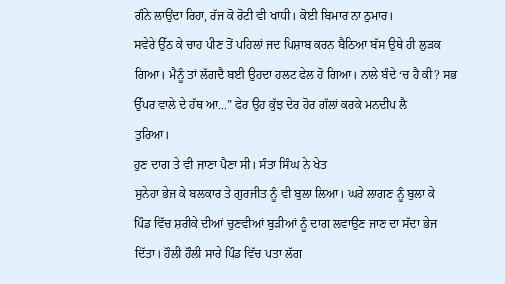ਗੰਨੇ ਲਾਉਂਦਾ ਰਿਹਾ, ਰੱਜ ਕੋ ਰੋਟੀ ਵੀ ਖਾਧੀ। ਕੋਈ ਬਿਮਾਰ ਨਾ ਠੁਮਾਰ।
ਸਵੇਰੇ ਉੱਠ ਕੇ ਚਾਹ ਪੀਣ ਤੋਂ ਪਹਿਲਾਂ ਜਦ ਪਿਸ਼ਾਬ ਕਰਨ ਬੈਠਿਆ ਬੱਸ ਉਥੇ ਹੀ ਲੁੜਕ
ਗਿਆ। ਮੈਨੂੰ ਤਾਂ ਲੱਗਦੈ ਬਈ ਉਹਦਾ ਹਲਟ ਫੇਲ ਹੋ ਗਿਆ। ਨਾਲੇ ਬੰਦੇ ‘ਚ ਹੈ ਕੀ? ਸਭ
ਉੱਪਰ ਵਾਲੇ ਦੇ ਹੱਥ ਆ...” ਫੇਰ ਉਹ ਕੁੱਝ ਦੇਰ ਹੋਰ ਗੱਲਾਂ ਕਰਕੇ ਮਨਦੀਪ ਲੈ
ਤੁਰਿਆ।
ਹੁਣ ਦਾਗ ਤੇ ਵੀ ਜਾਣਾ ਪੈਣਾ ਸੀ। ਸੰਤਾ ਸਿੰਘ ਨੇ ਖੇਤ
ਸੁਨੇਹਾ ਭੇਜ ਕੇ ਬਲਕਾਰ ਤੇ ਗੁਰਜੀਤ ਨੂੰ ਵੀ ਬੁਲਾ ਲਿਆ। ਘਰੇ ਲਾਗਣ ਨੂੰ ਬੁਲਾ ਕੇ
ਪਿੰਡ ਵਿੱਚ ਸ਼ਰੀਕੇ ਦੀਆਂ ਚੁਣਵੀਆਂ ਬੁੜੀਆਂ ਨੂੰ ਦਾਗ ਲਵਾਉਣ ਜਾਣ ਦਾ ਸੱਦਾ ਭੇਜ
ਦਿੱਤਾ। ਹੌਲੀ ਹੌਲੀ ਸਾਰੇ ਪਿੰਡ ਵਿੱਚ ਪਤਾ ਲੱਗ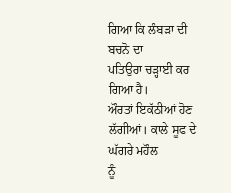ਗਿਆ ਕਿ ਲੰਬੜਾ ਦੀ ਬਚਨੋ ਦਾ
ਪਤਿਉਰਾ ਚੜ੍ਹਾਈ ਕਰ ਗਿਆ ਹੈ।
ਔਰਤਾਂ ਇਕੱਠੀਆਂ ਹੋਣ ਲੱਗੀਆਂ। ਕਾਲੇ ਸੂਫ ਦੇ ਘੱਗਰੇ ਮਹੌਲ
ਨੂੰ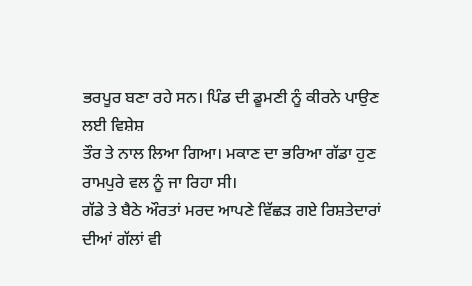ਭਰਪੂਰ ਬਣਾ ਰਹੇ ਸਨ। ਪਿੰਡ ਦੀ ਡੂਮਣੀ ਨੂੰ ਕੀਰਨੇ ਪਾਉਣ ਲਈ ਵਿਸ਼ੇਸ਼
ਤੌਰ ਤੇ ਨਾਲ ਲਿਆ ਗਿਆ। ਮਕਾਣ ਦਾ ਭਰਿਆ ਗੱਡਾ ਹੁਣ ਰਾਮਪੁਰੇ ਵਲ ਨੂੰ ਜਾ ਰਿਹਾ ਸੀ।
ਗੱਡੇ ਤੇ ਬੈਠੇ ਔਰਤਾਂ ਮਰਦ ਆਪਣੇ ਵਿੱਛੜ ਗਏ ਰਿਸ਼ਤੇਦਾਰਾਂ ਦੀਆਂ ਗੱਲਾਂ ਵੀ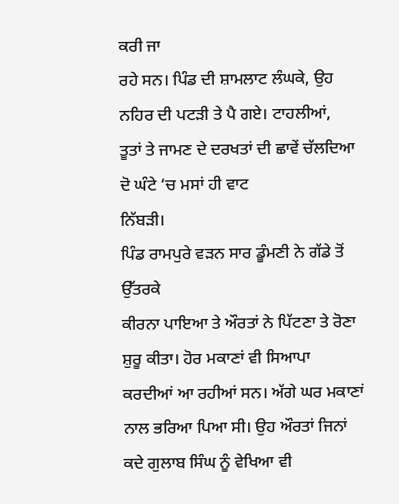ਕਰੀ ਜਾ
ਰਹੇ ਸਨ। ਪਿੰਡ ਦੀ ਸ਼ਾਮਲਾਟ ਲੰਘਕੇ, ਉਹ ਨਹਿਰ ਦੀ ਪਟੜੀ ਤੇ ਪੈ ਗਏ। ਟਾਹਲੀਆਂ,
ਤੂਤਾਂ ਤੇ ਜਾਮਣ ਦੇ ਦਰਖਤਾਂ ਦੀ ਛਾਵੇਂ ਚੱਲਦਿਆ ਦੋ ਘੰਟੇ ‘ਚ ਮਸਾਂ ਹੀ ਵਾਟ
ਨਿੱਬੜੀ।
ਪਿੰਡ ਰਾਮਪੁਰੇ ਵੜਨ ਸਾਰ ਡੂੰਮਣੀ ਨੇ ਗੱਡੇ ਤੋਂ ਉੱਤਰਕੇ
ਕੀਰਨਾ ਪਾਇਆ ਤੇ ਔਰਤਾਂ ਨੇ ਪਿੱਟਣਾ ਤੇ ਰੋਣਾ ਸ਼ੁਰੂ ਕੀਤਾ। ਹੋਰ ਮਕਾਣਾਂ ਵੀ ਸਿਆਪਾ
ਕਰਦੀਆਂ ਆ ਰਹੀਆਂ ਸਨ। ਅੱਗੇ ਘਰ ਮਕਾਣਾਂ ਨਾਲ ਭਰਿਆ ਪਿਆ ਸੀ। ਉਹ ਔਰਤਾਂ ਜਿਨਾਂ
ਕਦੇ ਗੁਲਾਬ ਸਿੰਘ ਨੂੰ ਵੇਖਿਆ ਵੀ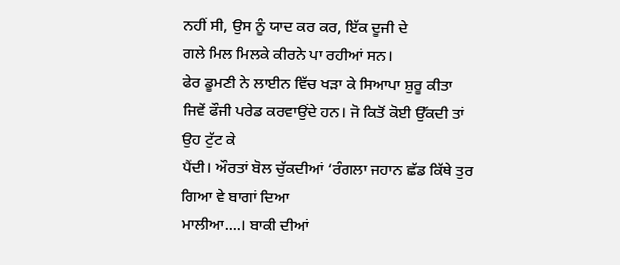ਨਹੀਂ ਸੀ, ਉਸ ਨੂੰ ਯਾਦ ਕਰ ਕਰ, ਇੱਕ ਦੂਜੀ ਦੇ
ਗਲੇ ਮਿਲ ਮਿਲਕੇ ਕੀਰਨੇ ਪਾ ਰਹੀਆਂ ਸਨ।
ਫੇਰ ਡੂਮਣੀ ਨੇ ਲਾਈਨ ਵਿੱਚ ਖੜਾ ਕੇ ਸਿਆਪਾ ਸ਼ੁਰੂ ਕੀਤਾ
ਜਿਵੇਂ ਫੌਜੀ ਪਰੇਡ ਕਰਵਾਉਂਦੇ ਹਨ। ਜੋ ਕਿਤੋਂ ਕੋਈ ਉੱਕਦੀ ਤਾਂ ਉਹ ਟੁੱਟ ਕੇ
ਪੈਂਦੀ। ਔਰਤਾਂ ਬੋਲ ਚੁੱਕਦੀਆਂ ‘ਰੰਗਲਾ ਜਹਾਨ ਛੱਡ ਕਿੱਥੇ ਤੁਰ ਗਿਆ ਵੇ ਬਾਗਾਂ ਦਿਆ
ਮਾਲੀਆ....। ਬਾਕੀ ਦੀਆਂ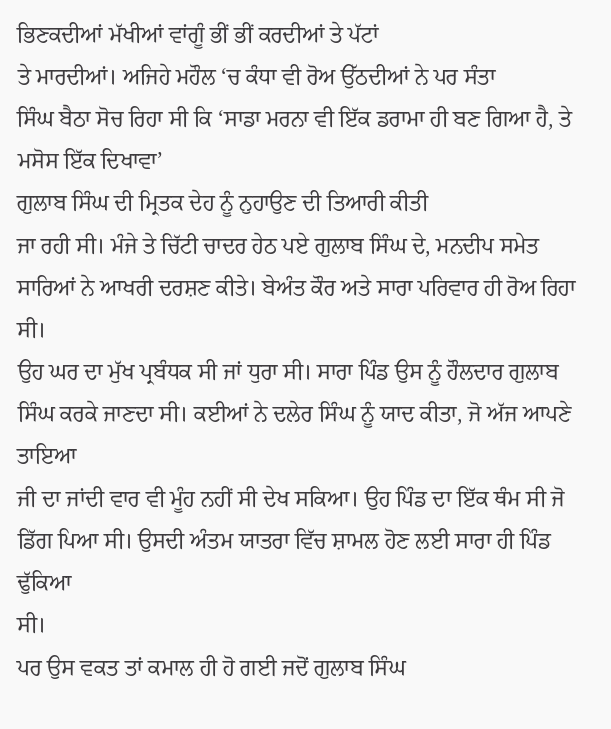ਭਿਣਕਦੀਆਂ ਮੱਖੀਆਂ ਵਾਂਗੂੰ ਭੀਂ ਭੀਂ ਕਰਦੀਆਂ ਤੇ ਪੱਟਾਂ
ਤੇ ਮਾਰਦੀਆਂ। ਅਜਿਹੇ ਮਹੌਲ ‘ਚ ਕੰਧਾ ਵੀ ਰੋਅ ਉੱਠਦੀਆਂ ਨੇ ਪਰ ਸੰਤਾ
ਸਿੰਘ ਬੈਠਾ ਸੋਚ ਰਿਹਾ ਸੀ ਕਿ ‘ਸਾਡਾ ਮਰਨਾ ਵੀ ਇੱਕ ਡਰਾਮਾ ਹੀ ਬਣ ਗਿਆ ਹੈ, ਤੇ
ਮਸੋਸ ਇੱਕ ਦਿਖਾਵਾ’
ਗੁਲਾਬ ਸਿੰਘ ਦੀ ਮ੍ਰਿਤਕ ਦੇਹ ਨੂੰ ਨੁਹਾਉਣ ਦੀ ਤਿਆਰੀ ਕੀਤੀ
ਜਾ ਰਹੀ ਸੀ। ਮੰਜੇ ਤੇ ਚਿੱਟੀ ਚਾਦਰ ਹੇਠ ਪਏ ਗੁਲਾਬ ਸਿੰਘ ਦੇ, ਮਨਦੀਪ ਸਮੇਤ
ਸਾਰਿਆਂ ਨੇ ਆਖਰੀ ਦਰਸ਼ਣ ਕੀਤੇ। ਬੇਅੰਤ ਕੌਰ ਅਤੇ ਸਾਰਾ ਪਰਿਵਾਰ ਹੀ ਰੋਅ ਰਿਹਾ ਸੀ।
ਉਹ ਘਰ ਦਾ ਮੁੱਖ ਪ੍ਰਬੰਧਕ ਸੀ ਜਾਂ ਧੁਰਾ ਸੀ। ਸਾਰਾ ਪਿੰਡ ਉਸ ਨੂੰ ਹੌਲਦਾਰ ਗੁਲਾਬ
ਸਿੰਘ ਕਰਕੇ ਜਾਣਦਾ ਸੀ। ਕਈਆਂ ਨੇ ਦਲੇਰ ਸਿੰਘ ਨੂੰ ਯਾਦ ਕੀਤਾ, ਜੋ ਅੱਜ ਆਪਣੇ ਤਾਇਆ
ਜੀ ਦਾ ਜਾਂਦੀ ਵਾਰ ਵੀ ਮੂੰਹ ਨਹੀਂ ਸੀ ਦੇਖ ਸਕਿਆ। ਉਹ ਪਿੰਡ ਦਾ ਇੱਕ ਥੰਮ ਸੀ ਜੋ
ਡਿੱਗ ਪਿਆ ਸੀ। ਉਸਦੀ ਅੰਤਮ ਯਾਤਰਾ ਵਿੱਚ ਸ਼ਾਮਲ ਹੋਣ ਲਈ ਸਾਰਾ ਹੀ ਪਿੰਡ ਢੁੱਕਿਆ
ਸੀ।
ਪਰ ਉਸ ਵਕਤ ਤਾਂ ਕਮਾਲ ਹੀ ਹੋ ਗਈ ਜਦੋਂ ਗੁਲਾਬ ਸਿੰਘ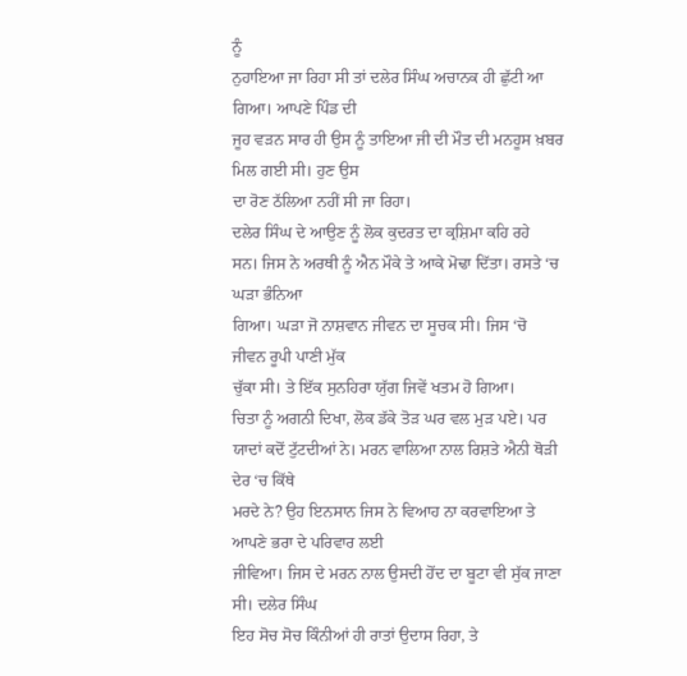ਨੂੰ
ਨੁਹਾਇਆ ਜਾ ਰਿਹਾ ਸੀ ਤਾਂ ਦਲੇਰ ਸਿੰਘ ਅਚਾਨਕ ਹੀ ਛੁੱਟੀ ਆ ਗਿਆ। ਆਪਣੇ ਪਿੰਡ ਦੀ
ਜੂਹ ਵੜਨ ਸਾਰ ਹੀ ਉਸ ਨੂੰ ਤਾਇਆ ਜੀ ਦੀ ਮੌਤ ਦੀ ਮਨਹੂਸ ਖ਼ਬਰ ਮਿਲ ਗਈ ਸੀ। ਹੁਣ ਉਸ
ਦਾ ਰੋਣ ਠੱਲਿਆ ਨਹੀਂ ਸੀ ਜਾ ਰਿਹਾ।
ਦਲੇਰ ਸਿੰਘ ਦੇ ਆਉਣ ਨੂੰ ਲੋਕ ਕੁਦਰਤ ਦਾ ਕ੍ਰਸ਼ਿਮਾ ਕਹਿ ਰਹੇ
ਸਨ। ਜਿਸ ਨੇ ਅਰਥੀ ਨੂੰ ਐਨ ਮੌਕੇ ਤੇ ਆਕੇ ਮੋਢਾ ਦਿੱਤਾ। ਰਸਤੇ ‘ਚ ਘੜਾ ਭੰਨਿਆ
ਗਿਆ। ਘੜਾ ਜੋ ਨਾਸ਼ਵਾਨ ਜੀਵਨ ਦਾ ਸੂਚਕ ਸੀ। ਜਿਸ ‘ਚੋ ਜੀਵਨ ਰੂਪੀ ਪਾਣੀ ਮੁੱਕ
ਚੁੱਕਾ ਸੀ। ਤੇ ਇੱਕ ਸੁਨਹਿਰਾ ਯੁੱਗ ਜਿਵੇਂ ਖਤਮ ਹੋ ਗਿਆ।
ਚਿਤਾ ਨੂੰ ਅਗਨੀ ਦਿਖਾ, ਲੋਕ ਡੱਕੇ ਤੋੜ ਘਰ ਵਲ ਮੁੜ ਪਏ। ਪਰ
ਯਾਦਾਂ ਕਦੋਂ ਟੁੱਟਦੀਆਂ ਨੇ। ਮਰਨ ਵਾਲਿਆ ਨਾਲ ਰਿਸ਼ਤੇ ਐਨੀ ਥੋੜੀ ਦੇਰ ‘ਚ ਕਿੱਥੇ
ਮਰਦੇ ਨੇ? ਉਹ ਇਨਸਾਨ ਜਿਸ ਨੇ ਵਿਆਹ ਨਾ ਕਰਵਾਇਆ ਤੇ ਆਪਣੇ ਭਰਾ ਦੇ ਪਰਿਵਾਰ ਲਈ
ਜੀਵਿਆ। ਜਿਸ ਦੇ ਮਰਨ ਨਾਲ ਉਸਦੀ ਹੋਂਦ ਦਾ ਬੂਟਾ ਵੀ ਸੁੱਕ ਜਾਣਾ ਸੀ। ਦਲੇਰ ਸਿੰਘ
ਇਹ ਸੋਚ ਸੋਚ ਕਿੰਨੀਆਂ ਹੀ ਰਾਤਾਂ ਉਦਾਸ ਰਿਹਾ, ਤੇ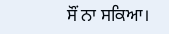ਸੌਂ ਨਾ ਸਕਿਆ।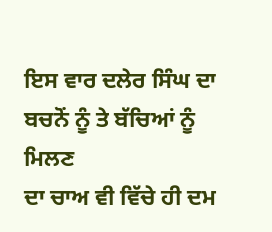ਇਸ ਵਾਰ ਦਲੇਰ ਸਿੰਘ ਦਾ ਬਚਨੋਂ ਨੂੰ ਤੇ ਬੱਚਿਆਂ ਨੂੰ ਮਿਲਣ
ਦਾ ਚਾਅ ਵੀ ਵਿੱਚੇ ਹੀ ਦਮ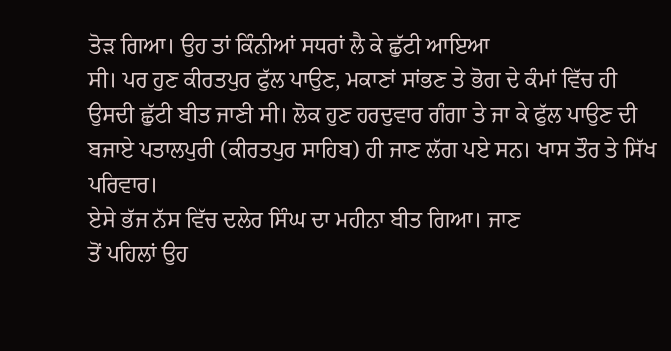ਤੋੜ ਗਿਆ। ਉਹ ਤਾਂ ਕਿੰਨੀਆਂ ਸਧਰਾਂ ਲੈ ਕੇ ਛੁੱਟੀ ਆਇਆ
ਸੀ। ਪਰ ਹੁਣ ਕੀਰਤਪੁਰ ਫੁੱਲ ਪਾਉਣ, ਮਕਾਣਾਂ ਸਾਂਭਣ ਤੇ ਭੋਗ ਦੇ ਕੰਮਾਂ ਵਿੱਚ ਹੀ
ਉਸਦੀ ਛੁੱਟੀ ਬੀਤ ਜਾਣੀ ਸੀ। ਲੋਕ ਹੁਣ ਹਰਦੁਵਾਰ ਗੰਗਾ ਤੇ ਜਾ ਕੇ ਫੁੱਲ ਪਾਉਣ ਦੀ
ਬਜਾਏ ਪਤਾਲਪੁਰੀ (ਕੀਰਤਪੁਰ ਸਾਹਿਬ) ਹੀ ਜਾਣ ਲੱਗ ਪਏ ਸਨ। ਖਾਸ ਤੌਰ ਤੇ ਸਿੱਖ
ਪਰਿਵਾਰ।
ਏਸੇ ਭੱਜ ਨੱਸ ਵਿੱਚ ਦਲੇਰ ਸਿੰਘ ਦਾ ਮਹੀਨਾ ਬੀਤ ਗਿਆ। ਜਾਣ
ਤੋਂ ਪਹਿਲਾਂ ਉਹ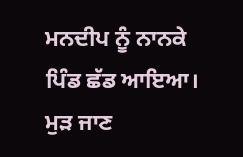ਮਨਦੀਪ ਨੂੰ ਨਾਨਕੇ ਪਿੰਡ ਛੱਡ ਆਇਆ। ਮੁੜ ਜਾਣ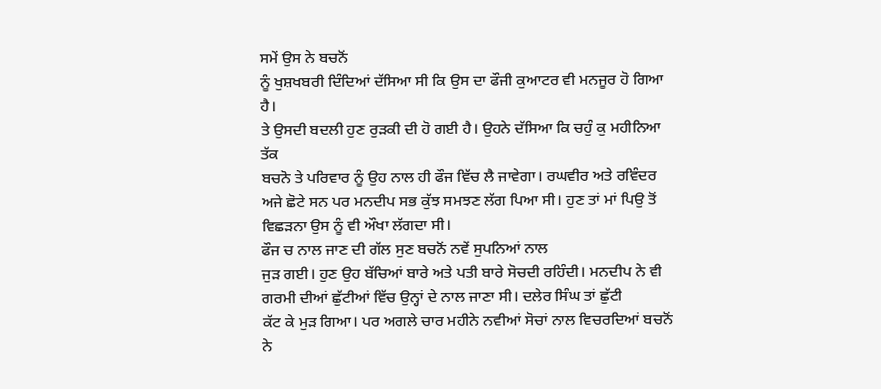ਸਮੇਂ ਉਸ ਨੇ ਬਚਨੋਂ
ਨੂੰ ਖੁਸ਼ਖਬਰੀ ਦਿੰਦਿਆਂ ਦੱਸਿਆ ਸੀ ਕਿ ਉਸ ਦਾ ਫੌਜੀ ਕੁਆਟਰ ਵੀ ਮਨਜੂਰ ਹੋ ਗਿਆ ਹੈ।
ਤੇ ਉਸਦੀ ਬਦਲੀ ਹੁਣ ਰੁੜਕੀ ਦੀ ਹੋ ਗਈ ਹੈ। ਉਹਨੇ ਦੱਸਿਆ ਕਿ ਚਹੁੰ ਕੁ ਮਹੀਨਿਆ ਤੱਕ
ਬਚਨੋ ਤੇ ਪਰਿਵਾਰ ਨੂੰ ਉਹ ਨਾਲ ਹੀ ਫੌਜ ਵਿੱਚ ਲੈ ਜਾਵੇਗਾ। ਰਘਵੀਰ ਅਤੇ ਰਵਿੰਦਰ
ਅਜੇ ਛੋਟੇ ਸਨ ਪਰ ਮਨਦੀਪ ਸਭ ਕੁੱਝ ਸਮਝਣ ਲੱਗ ਪਿਆ ਸੀ। ਹੁਣ ਤਾਂ ਮਾਂ ਪਿਉ ਤੋਂ
ਵਿਛੜਨਾ ਉਸ ਨੂੰ ਵੀ ਔਖਾ ਲੱਗਦਾ ਸੀ।
ਫੌਜ ਚ ਨਾਲ ਜਾਣ ਦੀ ਗੱਲ ਸੁਣ ਬਚਨੋਂ ਨਵੇਂ ਸੁਪਨਿਆਂ ਨਾਲ
ਜੁੜ ਗਈ। ਹੁਣ ਉਹ ਬੱਚਿਆਂ ਬਾਰੇ ਅਤੇ ਪਤੀ ਬਾਰੇ ਸੋਚਦੀ ਰਹਿੰਦੀ। ਮਨਦੀਪ ਨੇ ਵੀ
ਗਰਮੀ ਦੀਆਂ ਛੁੱਟੀਆਂ ਵਿੱਚ ਉਨ੍ਹਾਂ ਦੇ ਨਾਲ ਜਾਣਾ ਸੀ। ਦਲੇਰ ਸਿੰਘ ਤਾਂ ਛੁੱਟੀ
ਕੱਟ ਕੇ ਮੁੜ ਗਿਆ। ਪਰ ਅਗਲੇ ਚਾਰ ਮਹੀਨੇ ਨਵੀਆਂ ਸੋਚਾਂ ਨਾਲ ਵਿਚਰਦਿਆਂ ਬਚਨੋਂ ਨੇ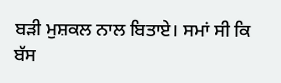ਬੜੀ ਮੁਸ਼ਕਲ ਨਾਲ ਬਿਤਾਏ। ਸਮਾਂ ਸੀ ਕਿ ਬੱਸ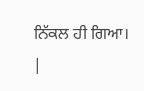ਨਿੱਕਲ ਹੀ ਗਿਆ।
|